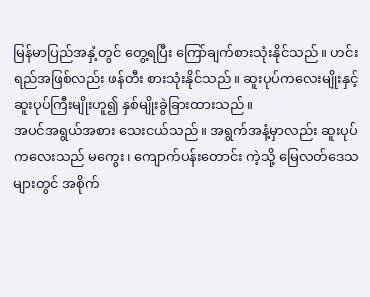မြန်မာပြည်အနှံ့တွင် တွေ့ရပြီး ကြော်ချက်စားသုံးနိုင်သည်။ ဟင်းရည်အဖြစ်လည်း ဖန်တီး စားသုံးနိုင်သည်။ ဆူးပုပ်ကလေးမျိုးနှင့် ဆူးပုပ်ကြီးမျိုးဟူ၍ နှစ်မျိုးခွဲခြားထားသည်။
အပင်အရွယ်အစား သေးငယ်သည်။ အရွက်အနံ့မှာလည်း ဆူးပုပ်ကလေးသည် မကွေး၊ ကျောက်ပန်းတောင်း ကဲ့သို့ မြေလတ်ဒေသများတွင် အစိုက်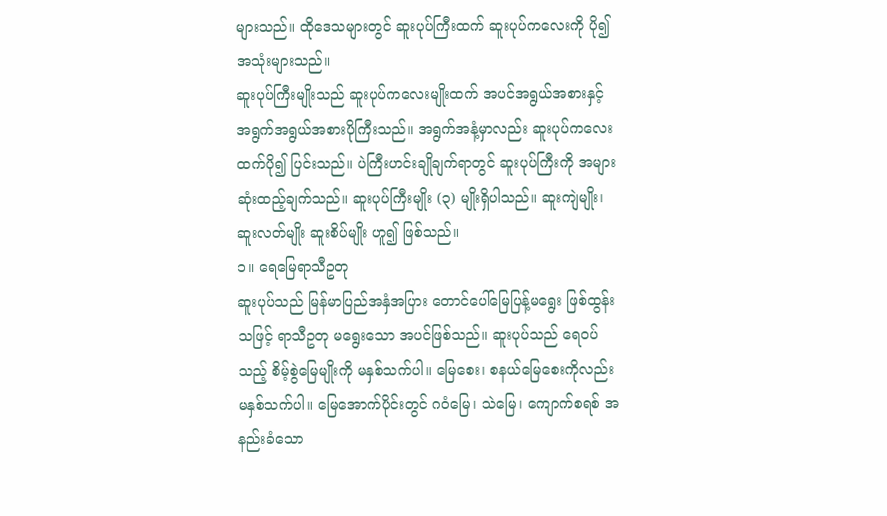များသည်။ ထိုဒေသများတွင် ဆူးပုပ်ကြီးထက် ဆူးပုပ်ကလေးကို ပို၍ အသုံးများသည်။
ဆူးပုပ်ကြီးမျိုးသည် ဆူးပုပ်ကလေးမျိုးထက် အပင်အရွယ်အစားနှင့် အရွက်အရွယ်အစားပိုကြီးသည်။ အရွက်အနံ့မှာလည်း ဆူးပုပ်ကလေးထက်ပို၍ ပြင်းသည်။ ပဲကြီးဟင်းချိုချက်ရာတွင် ဆူးပုပ်ကြီးကို အများဆုံးထည့်ချက်သည်။ ဆူးပုပ်ကြီးမျိုး (၃) မျိုးရှိပါသည်။ ဆူးကျဲမျိုး၊ ဆူးလတ်မျိုး ဆူးစိပ်မျိုး ဟူ၍ ဖြစ်သည်။
၁။ ရေမြေရာသီဥတု
ဆူးပုပ်သည် မြန်မာပြည်အနှံအပြား တောင်ပေါ်မြေပြန့်မရွေး ဖြစ်ထွန်းသဖြင့် ရာသီဥတု မရွေးသော အပင်ဖြစ်သည်။ ဆူးပုပ်သည် ရေဝပ်သည့် စိမ့်စွဲမြေမျိုးကို မနှစ်သက်ပါ။ မြေစေး၊ စနယ်မြေစေးကိုလည်း မနှစ်သက်ပါ။ မြေအောက်ပိုင်းတွင် ဂဝံမြေ၊ သဲမြေ၊ ကျောက်စရစ် အနည်းခံသော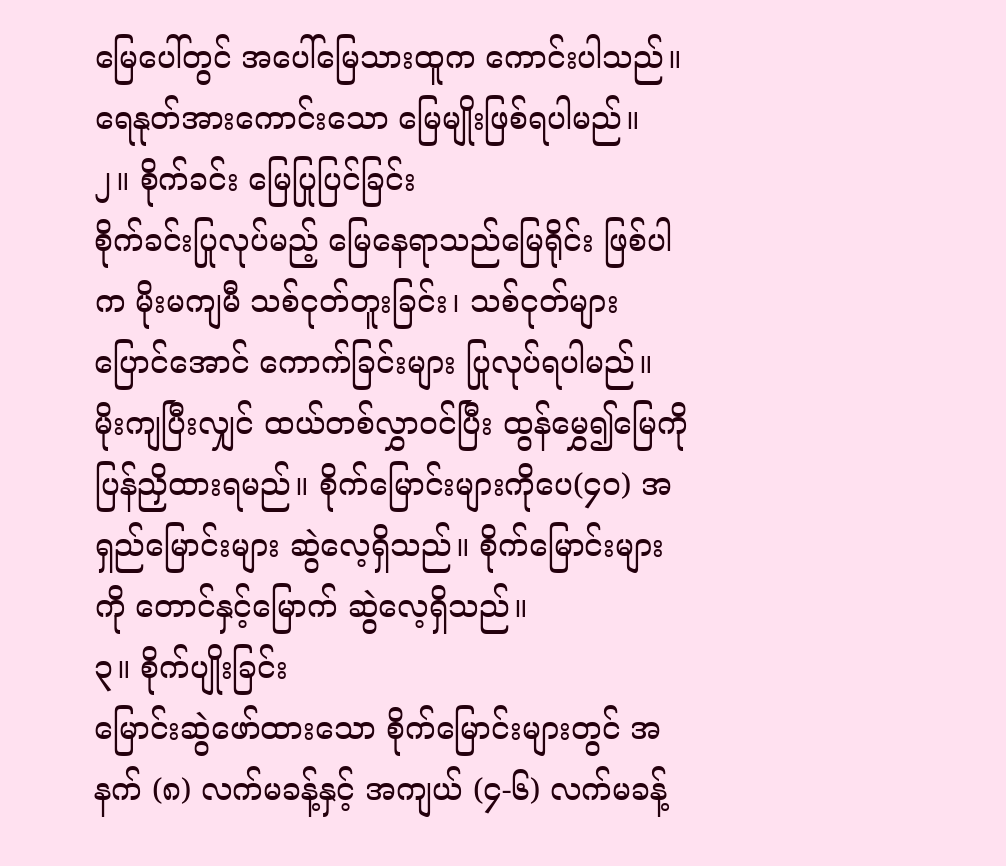မြေပေါ်တွင် အပေါ်မြေသားထူက ကောင်းပါသည်။ ရေနုတ်အားကောင်းသော မြေမျိုးဖြစ်ရပါမည်။
၂။ စိုက်ခင်း မြေပြုပြင်ခြင်း
စိုက်ခင်းပြုလုပ်မည့် မြေနေရာသည်မြေရိုင်း ဖြစ်ပါက မိုးမကျမီ သစ်ငုတ်တူးခြင်း၊ သစ်ငုတ်များပြောင်အောင် ကောက်ခြင်းများ ပြုလုပ်ရပါမည်။ မိုးကျပြီးလျှင် ထယ်တစ်လွှာဝင်ပြီး ထွန်မွှေ၍မြေကိုပြန်ညှိထားရမည်။ စိုက်မြောင်းများကိုပေ(၄၀) အရှည်မြောင်းများ ဆွဲလေ့ရှိသည်။ စိုက်မြောင်းများကို တောင်နှင့်မြောက် ဆွဲလေ့ရှိသည်။
၃။ စိုက်ပျိုးခြင်း
မြောင်းဆွဲဖော်ထားသော စိုက်မြောင်းများတွင် အနက် (၈) လက်မခန့်နှင့် အကျယ် (၄-၆) လက်မခန့်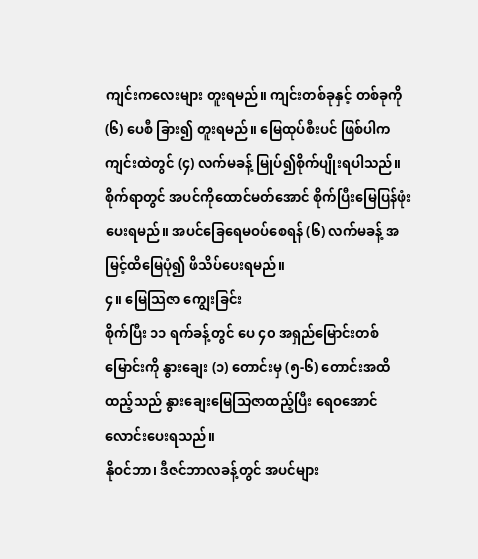ကျင်းကလေးများ တူးရမည်။ ကျင်းတစ်ခုနှင့် တစ်ခုကို (၆) ပေစီ ခြား၍ တူးရမည်။ မြေထုပ်စီးပင် ဖြစ်ပါက ကျင်းထဲတွင် (၄) လက်မခန့် မြုပ်၍စိုက်ပျိုးရပါသည်။ စိုက်ရာတွင် အပင်ကိုထောင်မတ်အောင် စိုက်ပြီးမြေပြန်ဖုံးပေးရမည်။ အပင်ခြေရေမဝပ်စေရန် (၆) လက်မခန့် အမြင့်ထိမြေပုံ၍ ဖိသိပ်ပေးရမည်။
၄။ မြေသြဇာ ကျွေးခြင်း
စိုက်ပြီး ၁၁ ရက်ခန့်တွင် ပေ ၄၀ အရှည်မြောင်းတစ်မြောင်းကို နွားချေး (၁) တောင်းမှ (၅-၆) တောင်းအထိ ထည့်သည် နွားချေးမြေသြဇာထည့်ပြီး ရေဝအောင် လောင်းပေးရသည်။
နိုဝင်ဘာ၊ ဒီဇင်ဘာလခန့်တွင် အပင်များ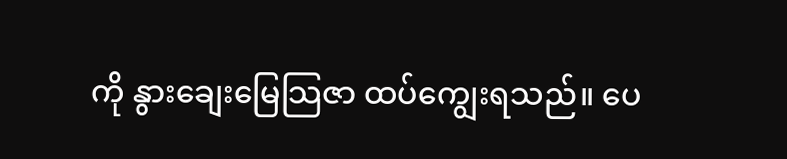ကို နွားချေးမြေသြဇာ ထပ်ကျွေးရသည်။ ပေ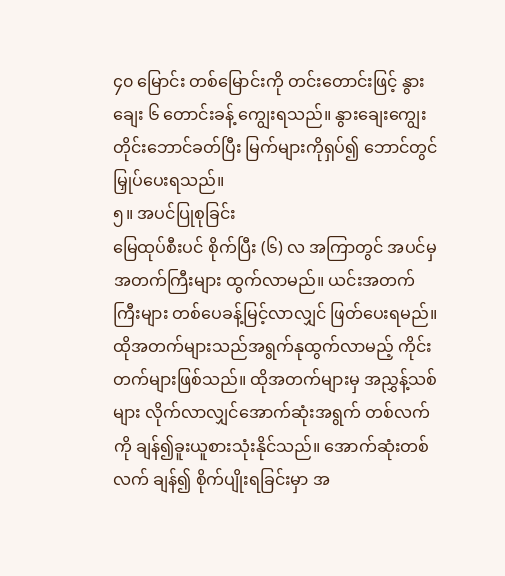၄၀ မြောင်း တစ်မြောင်းကို တင်းတောင်းဖြင့် နွားချေး ၆ တောင်းခန့် ကျွေးရသည်။ နွားချေးကျွေးတိုင်းဘောင်ခတ်ပြီး မြက်များကိုရှပ်၍ ဘောင်တွင် မြှုပ်ပေးရသည်။
၅။ အပင်ပြုစုခြင်း
မြေထုပ်စီးပင် စိုက်ပြီး (၆) လ အကြာတွင် အပင်မှ အတက်ကြီးများ ထွက်လာမည်။ ယင်းအတက်ကြီးများ တစ်ပေခန့်မြင့်လာလျှင် ဖြတ်ပေးရမည်။ ထိုအတက်များသည်အရွက်နုထွက်လာမည့် ကိုင်းတက်များဖြစ်သည်။ ထိုအတက်များမှ အညွှန့်သစ်များ လိုက်လာလျှင်အောက်ဆုံးအရွက် တစ်လက်ကို ချန်၍ခူးယူစားသုံးနိုင်သည်။ အောက်ဆုံးတစ်လက် ချန်၍ စိုက်ပျိုးရခြင်းမှာ အ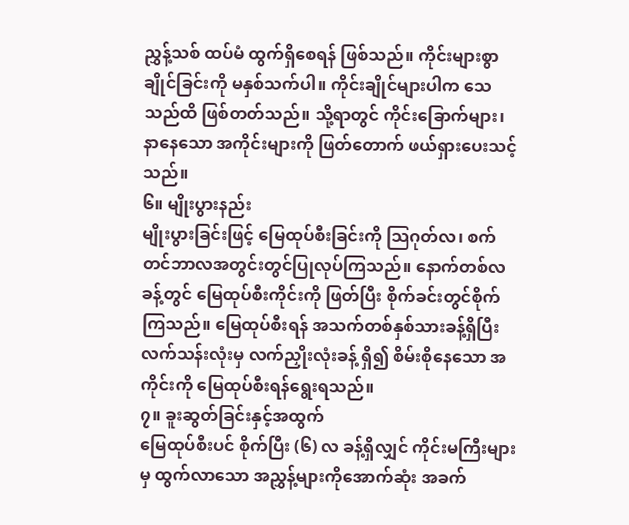ညွှန့်သစ် ထပ်မံ ထွက်ရှိစေရန် ဖြစ်သည်။ ကိုင်းများစွာ ချိုင်ခြင်းကို မနှစ်သက်ပါ။ ကိုင်းချိုင်များပါက သေသည်ထိ ဖြစ်တတ်သည်။ သို့ရာတွင် ကိုင်းခြောက်များ၊ နာနေသော အကိုင်းများကို ဖြတ်တောက် ဖယ်ရှားပေးသင့်သည်။
၆။ မျိုးပွားနည်း
မျိုးပွားခြင်းဖြင့် မြေထုပ်စီးခြင်းကို သြဂုတ်လ၊ စက်တင်ဘာလအတွင်းတွင်ပြုလုပ်ကြသည်။ နောက်တစ်လခန့်တွင် မြေထုပ်စီးကိုင်းကို ဖြတ်ပြီး စိုက်ခင်းတွင်စိုက်ကြသည်။ မြေထုပ်စီးရန် အသက်တစ်နှစ်သားခန့်ရှိပြီး လက်သန်းလုံးမှ လက်ညှိုးလုံးခန့် ရှိ၍ စိမ်းစိုနေသော အကိုင်းကို မြေထုပ်စီးရန်ရွေးရသည်။
၇။ ခူးဆွတ်ခြင်းနှင့်အထွက်
မြေထုပ်စီးပင် စိုက်ပြီး (၆) လ ခန့်ရှိလျှင် ကိုင်းမကြီးများမှ ထွက်လာသော အညွှန့်များကိုအောက်ဆုံး အခက်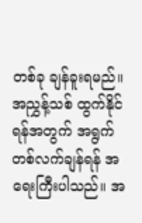တစ်ခု ချန်ခူးရမည်။ အညွှန့်သစ် ထွက်နိုင်ရန်အတွက် အရွက်တစ်လက်ချန်ရန် အရေးကြီးပါသည်။ အ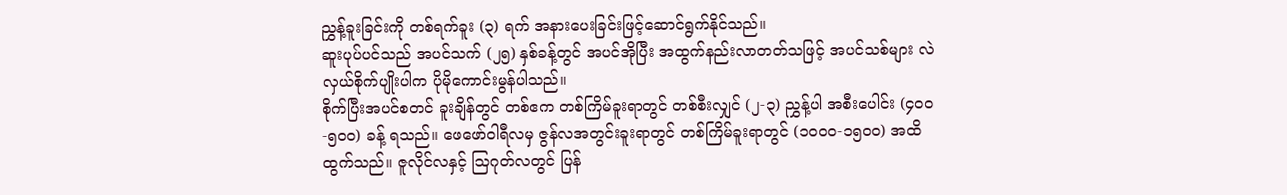ညွှန့်ခူးခြင်းကို တစ်ရက်ခူး (၃) ရက် အနားပေးခြင်းဖြင့်ဆောင်ရွက်နိုင်သည်။
ဆူးပုပ်ပင်သည် အပင်သက် (၂၅) နှစ်ခန့်တွင် အပင်အိုပြီး အထွက်နည်းလာတတ်သဖြင့် အပင်သစ်များ လဲလှယ်စိုက်ပျိုးပါက ပိုမိုကောင်းမွန်ပါသည်။
စိုက်ပြီးအပင်စတင် ခူးချိန်တွင် တစ်ဧက တစ်ကြိမ်ခူးရာတွင် တစ်စီးလျှင် (၂-၃) ညွှန့်ပါ အစီးပေါင်း (၄၀၀-၅၀၀) ခန့် ရသည်။ ဖေဖော်ဝါရီလမှ ဇွန်လအတွင်းခူးရာတွင် တစ်ကြိမ်ခူးရာတွင် (၁၀၀၀-၁၅၀၀) အထိ ထွက်သည်။ ဇူလိုင်လနှင့် သြဂုတ်လတွင် ပြန်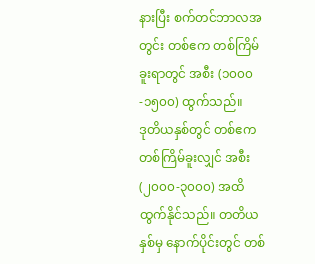နားပြီး စက်တင်ဘာလအတွင်း တစ်ဧက တစ်ကြိမ်ခူးရာတွင် အစီး (၁၀၀၀-၁၅၀၀) ထွက်သည်။
ဒုတိယနှစ်တွင် တစ်ဧက တစ်ကြိမ်ခူးလျှင် အစီး (၂၀၀၀-၃၀၀၀) အထိ ထွက်နိုင်သည်။ တတိယနှစ်မှ နောက်ပိုင်းတွင် တစ်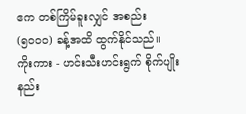ဧက တစ်ကြိမ်ခူးလျှင် အစည်း (၅၀၀၀) ခန့်အထိ ထွက်နိုင်သည်။
ကိုးကား - ဟင်းသီးဟင်းရွက် စိုက်ပျိုးနည်း